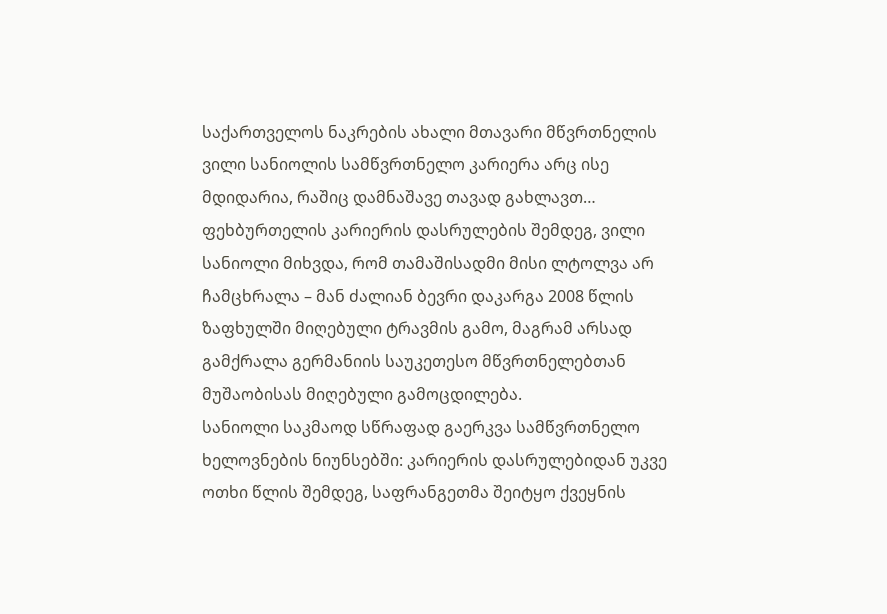საქართველოს ნაკრების ახალი მთავარი მწვრთნელის ვილი სანიოლის სამწვრთნელო კარიერა არც ისე მდიდარია, რაშიც დამნაშავე თავად გახლავთ…
ფეხბურთელის კარიერის დასრულების შემდეგ, ვილი სანიოლი მიხვდა, რომ თამაშისადმი მისი ლტოლვა არ ჩამცხრალა – მან ძალიან ბევრი დაკარგა 2008 წლის ზაფხულში მიღებული ტრავმის გამო, მაგრამ არსად გამქრალა გერმანიის საუკეთესო მწვრთნელებთან მუშაობისას მიღებული გამოცდილება.
სანიოლი საკმაოდ სწრაფად გაერკვა სამწვრთნელო ხელოვნების ნიუნსებში: კარიერის დასრულებიდან უკვე ოთხი წლის შემდეგ, საფრანგეთმა შეიტყო ქვეყნის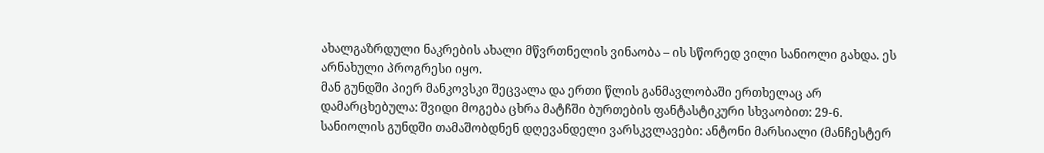ახალგაზრდული ნაკრების ახალი მწვრთნელის ვინაობა – ის სწორედ ვილი სანიოლი გახდა. ეს არნახული პროგრესი იყო.
მან გუნდში პიერ მანკოვსკი შეცვალა და ერთი წლის განმავლობაში ერთხელაც არ დამარცხებულა: შვიდი მოგება ცხრა მატჩში ბურთების ფანტასტიკური სხვაობით: 29-6. სანიოლის გუნდში თამაშობდნენ დღევანდელი ვარსკვლავები: ანტონი მარსიალი (მანჩესტერ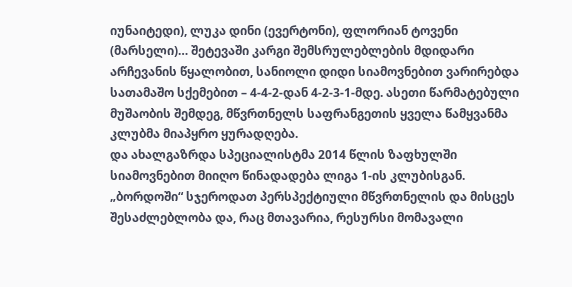იუნაიტედი), ლუკა დინი (ევერტონი), ფლორიან ტოვენი (მარსელი)… შეტევაში კარგი შემსრულებლების მდიდარი არჩევანის წყალობით, სანიოლი დიდი სიამოვნებით ვარირებდა სათამაშო სქემებით – 4-4-2-დან 4-2-3-1-მდე. ასეთი წარმატებული მუშაობის შემდეგ, მწვრთნელს საფრანგეთის ყველა წამყვანმა კლუბმა მიაპყრო ყურადღება.
და ახალგაზრდა სპეციალისტმა 2014 წლის ზაფხულში სიამოვნებით მიიღო წინადადება ლიგა 1-ის კლუბისგან. „ბორდოში“ სჯეროდათ პერსპექტიული მწვრთნელის და მისცეს შესაძლებლობა და, რაც მთავარია, რესურსი მომავალი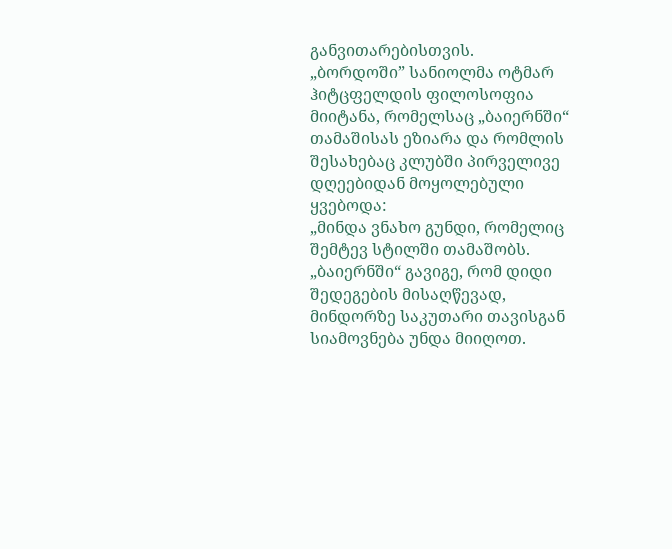განვითარებისთვის.
„ბორდოში” სანიოლმა ოტმარ ჰიტცფელდის ფილოსოფია მიიტანა, რომელსაც „ბაიერნში“ თამაშისას ეზიარა და რომლის შესახებაც კლუბში პირველივე დღეებიდან მოყოლებული ყვებოდა:
„მინდა ვნახო გუნდი, რომელიც შემტევ სტილში თამაშობს. „ბაიერნში“ გავიგე, რომ დიდი შედეგების მისაღწევად, მინდორზე საკუთარი თავისგან სიამოვნება უნდა მიიღოთ.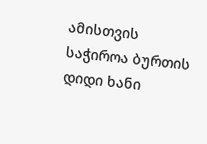ამისთვის საჭიროა ბურთის დიდი ხანი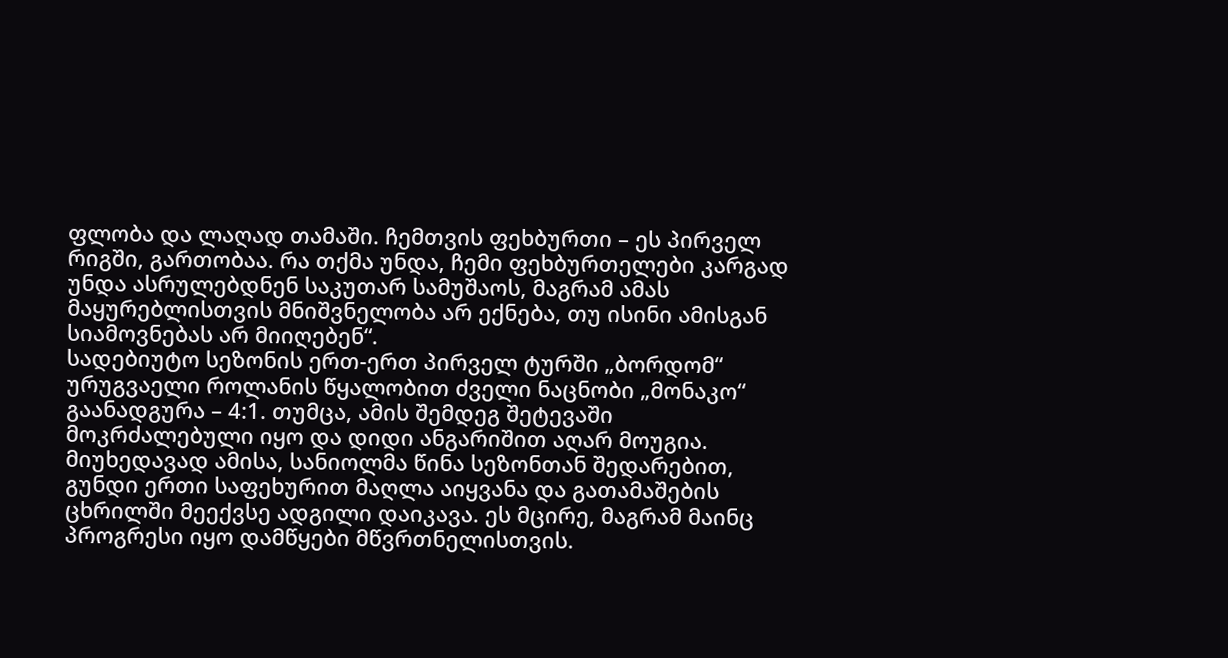ფლობა და ლაღად თამაში. ჩემთვის ფეხბურთი – ეს პირველ რიგში, გართობაა. რა თქმა უნდა, ჩემი ფეხბურთელები კარგად უნდა ასრულებდნენ საკუთარ სამუშაოს, მაგრამ ამას მაყურებლისთვის მნიშვნელობა არ ექნება, თუ ისინი ამისგან სიამოვნებას არ მიიღებენ“.
სადებიუტო სეზონის ერთ-ერთ პირველ ტურში „ბორდომ“ ურუგვაელი როლანის წყალობით ძველი ნაცნობი „მონაკო“ გაანადგურა – 4:1. თუმცა, ამის შემდეგ შეტევაში მოკრძალებული იყო და დიდი ანგარიშით აღარ მოუგია. მიუხედავად ამისა, სანიოლმა წინა სეზონთან შედარებით, გუნდი ერთი საფეხურით მაღლა აიყვანა და გათამაშების ცხრილში მეექვსე ადგილი დაიკავა. ეს მცირე, მაგრამ მაინც პროგრესი იყო დამწყები მწვრთნელისთვის.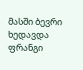მასში ბევრი ხედავდა ფრანგი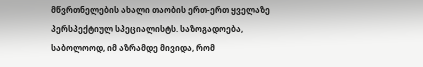მწვრთნელების ახალი თაობის ერთ-ერთ ყველაზე პერსპექტიულ სპეციალისტს. საზოგადოება, საბოლოოდ, იმ აზრამდე მივიდა, რომ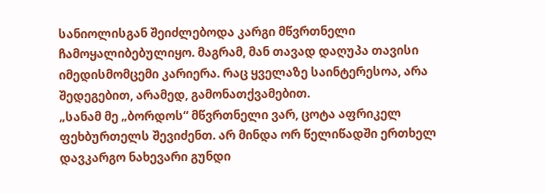სანიოლისგან შეიძლებოდა კარგი მწვრთნელი ჩამოყალიბებულიყო. მაგრამ, მან თავად დაღუპა თავისი იმედისმომცემი კარიერა. რაც ყველაზე საინტერესოა, არა შედეგებით, არამედ, გამონათქვამებით.
„სანამ მე „ბორდოს“ მწვრთნელი ვარ, ცოტა აფრიკელ ფეხბურთელს შევიძენთ. არ მინდა ორ წელიწადში ერთხელ დავკარგო ნახევარი გუნდი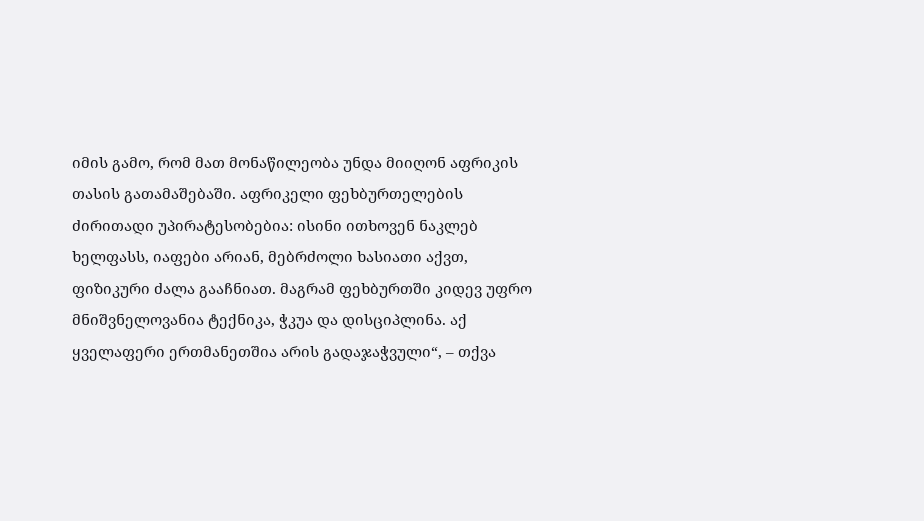იმის გამო, რომ მათ მონაწილეობა უნდა მიიღონ აფრიკის თასის გათამაშებაში. აფრიკელი ფეხბურთელების ძირითადი უპირატესობებია: ისინი ითხოვენ ნაკლებ ხელფასს, იაფები არიან, მებრძოლი ხასიათი აქვთ, ფიზიკური ძალა გააჩნიათ. მაგრამ ფეხბურთში კიდევ უფრო მნიშვნელოვანია ტექნიკა, ჭკუა და დისციპლინა. აქ ყველაფერი ერთმანეთშია არის გადაჯაჭვული“, – თქვა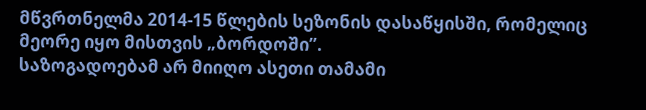მწვრთნელმა 2014-15 წლების სეზონის დასაწყისში, რომელიც მეორე იყო მისთვის „ბორდოში”.
საზოგადოებამ არ მიიღო ასეთი თამამი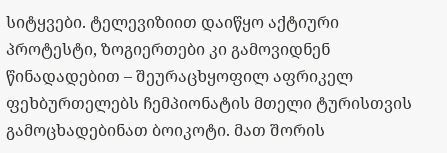სიტყვები. ტელევიზიით დაიწყო აქტიური პროტესტი, ზოგიერთები კი გამოვიდნენ წინადადებით – შეურაცხყოფილ აფრიკელ ფეხბურთელებს ჩემპიონატის მთელი ტურისთვის გამოცხადებინათ ბოიკოტი. მათ შორის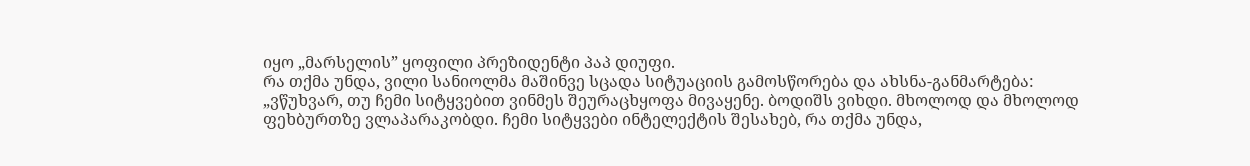იყო „მარსელის” ყოფილი პრეზიდენტი პაპ დიუფი.
რა თქმა უნდა, ვილი სანიოლმა მაშინვე სცადა სიტუაციის გამოსწორება და ახსნა-განმარტება:
„ვწუხვარ, თუ ჩემი სიტყვებით ვინმეს შეურაცხყოფა მივაყენე. ბოდიშს ვიხდი. მხოლოდ და მხოლოდ ფეხბურთზე ვლაპარაკობდი. ჩემი სიტყვები ინტელექტის შესახებ, რა თქმა უნდა,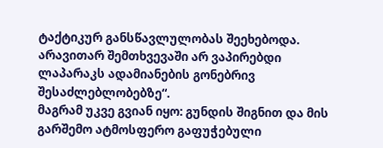ტაქტიკურ განსწავლულობას შეეხებოდა. არავითარ შემთხვევაში არ ვაპირებდი ლაპარაკს ადამიანების გონებრივ შესაძლებლობებზე“.
მაგრამ უკვე გვიან იყო: გუნდის შიგნით და მის გარშემო ატმოსფერო გაფუჭებული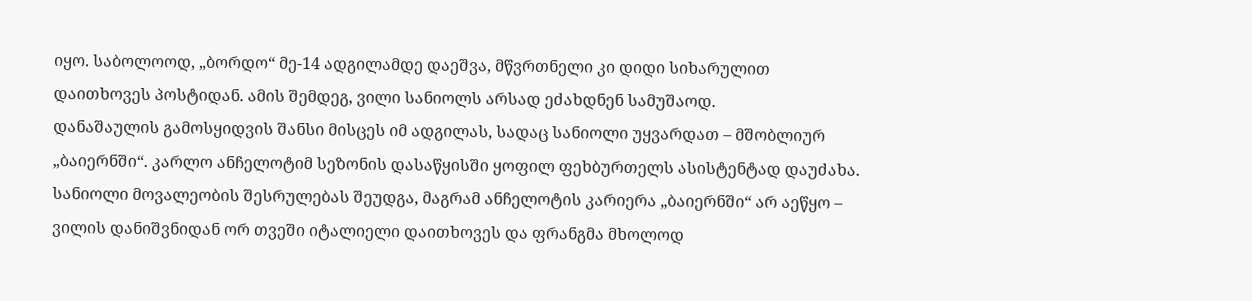იყო. საბოლოოდ, „ბორდო“ მე-14 ადგილამდე დაეშვა, მწვრთნელი კი დიდი სიხარულით დაითხოვეს პოსტიდან. ამის შემდეგ, ვილი სანიოლს არსად ეძახდნენ სამუშაოდ.
დანაშაულის გამოსყიდვის შანსი მისცეს იმ ადგილას, სადაც სანიოლი უყვარდათ – მშობლიურ „ბაიერნში“. კარლო ანჩელოტიმ სეზონის დასაწყისში ყოფილ ფეხბურთელს ასისტენტად დაუძახა. სანიოლი მოვალეობის შესრულებას შეუდგა, მაგრამ ანჩელოტის კარიერა „ბაიერნში“ არ აეწყო – ვილის დანიშვნიდან ორ თვეში იტალიელი დაითხოვეს და ფრანგმა მხოლოდ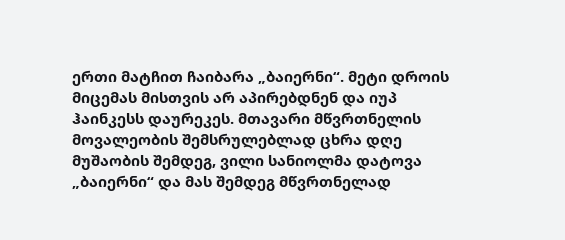ერთი მატჩით ჩაიბარა „ბაიერნი“. მეტი დროის მიცემას მისთვის არ აპირებდნენ და იუპ ჰაინკესს დაურეკეს. მთავარი მწვრთნელის მოვალეობის შემსრულებლად ცხრა დღე მუშაობის შემდეგ, ვილი სანიოლმა დატოვა „ბაიერნი“ და მას შემდეგ მწვრთნელად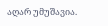აღარ უმუშავია.